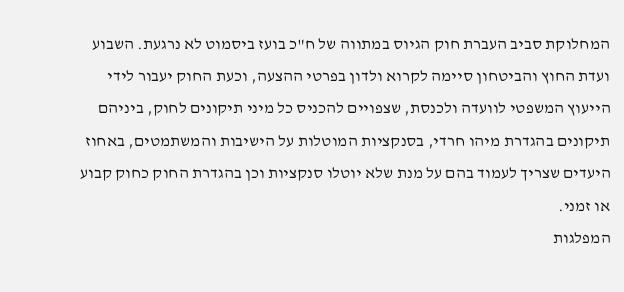המחלוקת סביב העברת חוק הגיוס במתווה של ח"כ בועז ביסמוט לא נרגעת. השבוע ועדת החוץ והביטחון סיימה לקרוא ולדון בפרטי ההצעה, וכעת החוק יעבור לידי הייעוץ המשפטי לוועדה ולכנסת, שצפויים להכניס כל מיני תיקונים לחוק, ביניהם תיקונים בהגדרת מיהו חרדי, בסנקציות המוטלות על הישיבות והמשתמטים, באחוז היעדים שצריך לעמוד בהם על מנת שלא יוטלו סנקציות וכן בהגדרת החוק כחוק קבוע או זמני.
המפלגות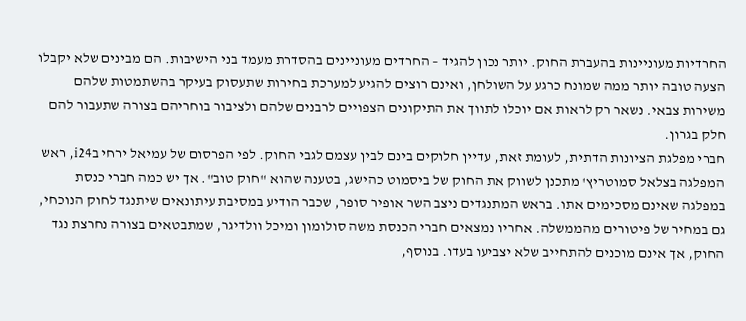החרדיות מעוניינות בהעברת החוק. יותר נכון להגיד – החרדים מעוניינים בהסדרת מעמד בני הישיבות. הם מבינים שלא יקבלו הצעה טובה יותר ממה שמונח כרגע על השולחן, ואינם רוצים להגיע למערכת בחירות שתעסוק בעיקר בהשתמטות שלהם משירות צבאי. נשאר רק לראות אם יוכלו לתווך את התיקונים הצפויים לרבנים שלהם ולציבור בוחריהם בצורה שתעבור להם חלק בגרון.
חברי מפלגת הציונות הדתית, לעומת זאת, עדיין חלוקים בינם לבין עצמם לגבי החוק. לפי הפרסום של עמיאל ירחי בi24, ראש המפלגה בצלאל סמוטריץ' מתכנן לשווק את החוק של ביסמוט כהישג, בטענה שהוא "חוק טוב". אך יש כמה חברי כנסת במפלגה שאינם מסכימים אתו. בראש המתנגדים ניצב השר אופיר סופר, שכבר הודיע במסיבת עיתונאים שיתנגד לחוק הנוכחי, גם במחיר של פיטורים מהממשלה. אחריו נמצאים חברי הכנסת משה סולומון ומיכל וולדיגר, שמתבטאים בצורה נחרצת נגד החוק, אך אינם מוכנים להתחייב שלא יצביעו בעדו. בנוסף,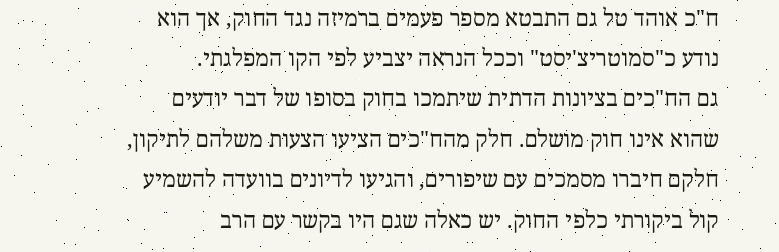ח"כ אוהד טל גם התבטא מספר פעמים ברמיזה נגד החוק, אך הוא נודע כ"סמוטריצ'יסט" וככל הנראה יצביע לפי הקו המפלגתי.
גם הח"כים בציונות הדתית שיתמכו בחוק בסופו של דבר יודעים שהוא אינו חוק מושלם. חלק מהח"כים הציעו הצעות משלהם לתיקון, חלקם חיברו מסמכים עם שיפורים, והגיעו לדיונים בוועדה להשמיע קול ביקורתי כלפי החוק. יש כאלה שגם היו בקשר עם הרב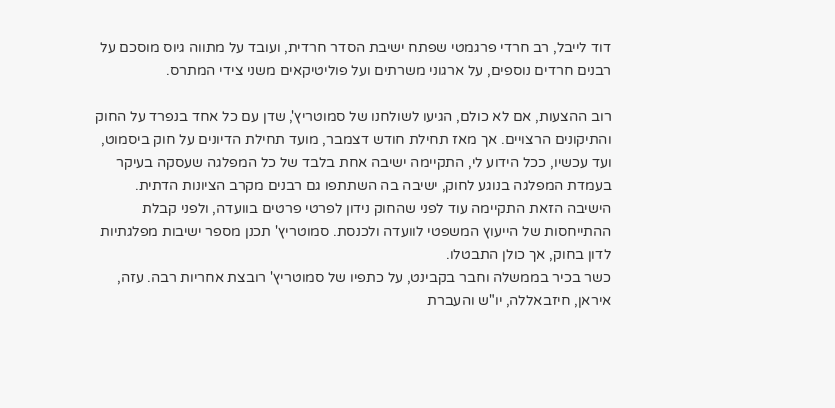דוד לייבל, רב חרדי פרגמטי שפתח ישיבת הסדר חרדית, ועובד על מתווה גיוס מוסכם על רבנים חרדים נוספים, על ארגוני משרתים ועל פוליטיקאים משני צידי המתרס.

רוב ההצעות, אם לא כולם, הגיעו לשולחנו של סמוטריץ', שדן עם כל אחד בנפרד על החוק והתיקונים הרצויים. אך מאז תחילת חודש דצמבר, מועד תחילת הדיונים על חוק ביסמוט, ועד עכשיו, ככל הידוע לי, התקיימה ישיבה אחת בלבד של כל המפלגה שעסקה בעיקר בעמדת המפלגה בנוגע לחוק, ישיבה בה השתתפו גם רבנים מקרב הציונות הדתית. הישיבה הזאת התקיימה עוד לפני שהחוק נידון לפרטי פרטים בוועדה, ולפני קבלת ההתייחסות של הייעוץ המשפטי לוועדה ולכנסת. סמוטריץ' תכנן מספר ישיבות מפלגתיות לדון בחוק, אך כולן התבטלו.
כשר בכיר בממשלה וחבר בקבינט, על כתפיו של סמוטריץ' רובצת אחריות רבה. עזה, איראן, חיזבאללה, יו"ש והעברת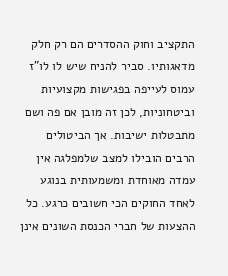התקציב וחוק ההסדרים הם רק חלק מדאגותיו. סביר להניח שיש לו לו"ז עמוס לעייפה בפגישות מקצועיות וביטחוניות, לכן זה מובן אם פה ושם מתבטלות ישיבות. אך הביטולים הרבים הובילו למצב שלמפלגה אין עמדה מאוחדת ומשמעותית בנוגע לאחד החוקים הכי חשובים כרגע. כל ההצעות של חברי הכנסת השונים אינן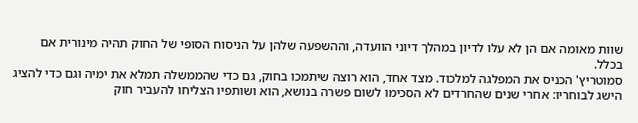שוות מאומה אם הן לא עלו לדיון במהלך דיוני הוועדה, וההשפעה שלהן על הניסוח הסופי של החוק תהיה מינורית אם בכלל.
סמוטריץ' הכניס את המפלגה למלכוד. מצד אחד, הוא רוצה שיתמכו בחוק, גם כדי שהממשלה תמלא את ימיה וגם כדי להציג הישג לבוחריו: אחרי שנים שהחרדים לא הסכימו לשום פשרה בנושא, הוא ושותפיו הצליחו להעביר חוק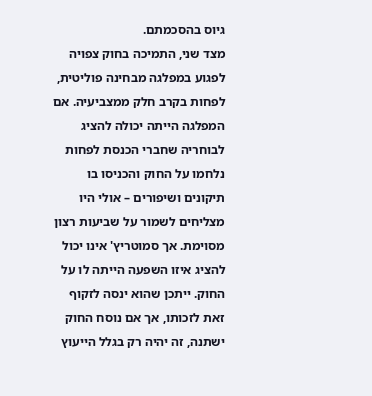גיוס בהסכמתם.
מצד שני, התמיכה בחוק צפויה לפגוע במפלגה מבחינה פוליטית, לפחות בקרב חלק ממצביעיה. אם המפלגה הייתה יכולה להציג לבוחריה שחברי הכנסת לפחות נלחמו על החוק והכניסו בו תיקונים ושיפורים – אולי היו מצליחים לשמור על שביעות רצון מסוימת. אך סמוטריץ' אינו יכול להציג איזו השפעה הייתה לו על החוק. ייתכן שהוא ינסה לזקוף זאת לזכותו, אך אם נוסח החוק ישתנה, זה יהיה רק בגלל הייעוץ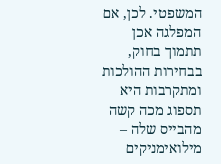המשפטי. לכן, אם המפלגה אכן תתמוך בחוק, בבחירות ההולכות ומתקרבות היא תספוג מכה קשה מהבייס שלה – מילואימניקים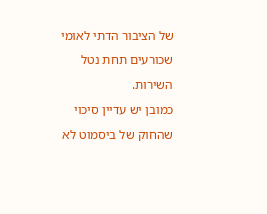של הציבור הדתי לאומי שכורעים תחת נטל השירות.
כמובן יש עדיין סיכוי שהחוק של ביסמוט לא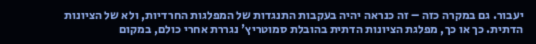יעבור. גם במקרה כזה – זה כנראה יהיה בעקבות התנגדות של המפלגות החרדיות, ולא של הציונות הדתית. כך או כך, מפלגת הציונות הדתית בהובלת סמוטריץ' נגררת אחרי כולם, במקום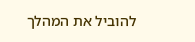להוביל את המהלך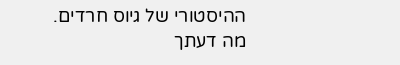ההיסטורי של גיוס חרדים.
מה דעתך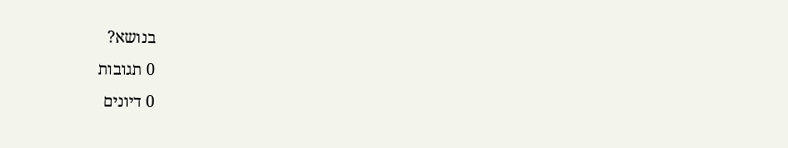בנושא?
0 תגובות
0 דיונים